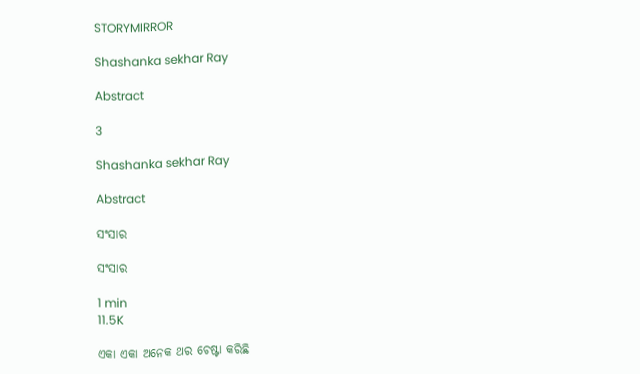STORYMIRROR

Shashanka sekhar Ray

Abstract

3

Shashanka sekhar Ray

Abstract

ସଂସାର

ସଂସାର

1 min
11.5K

ଏକା ଏକା ଅନେକ ଥର ଚେଷ୍ଟା କରିଛି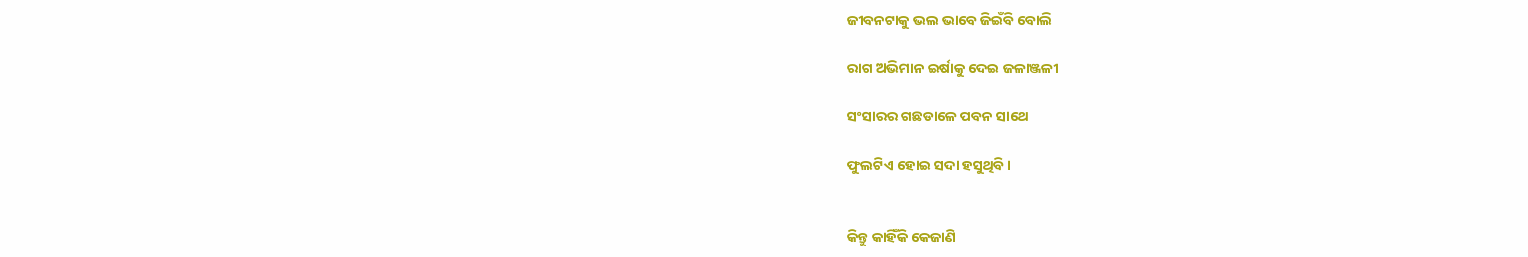ଜୀବନଟାକୁ ଭଲ ଭାବେ ଜିଇଁବି ବୋଲି

ରାଗ ଅଭିମାନ ଇର୍ଷାକୁ ଦେଇ ଜଳାଞ୍ଜଳୀ

ସଂସାରର ଗଛଡାଳେ ପବନ ସାଥେ

ଫୁଲଟିଏ ହୋଇ ସଦା ହସୁଥିବି ।


କିନ୍ତୁ କାହିଁକି କେଜାଣି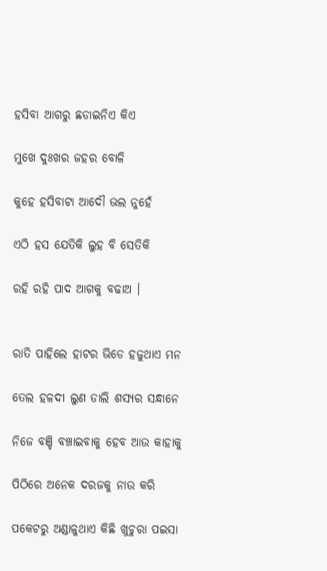ହସିବା ଆଗରୁ ଛଡାଇନିଏ କିଏ

ମୁଖେ ଦୁଃଖର ଜହର ବୋଳି

କୁହେ ହସିବାଟା ଆଦୌ ଭଲ ନୁହେଁ

ଏଠି ହସ ଯେତିକି ଲୁହ ବି ସେତିକି

ରହି ରହି ପାଦ ଆଗକୁ ବଢାଅ ।


ରାତି ପାହିଲେ ହାଟର ଭିଡେ ହଜୁଥାଏ ମନ

ତେଲ ହଳଦୀ ଲୁଣ ଡାଲି ଶସ୍ୟର ସନ୍ଧାନେ

ନିଜେ ବଞ୍ଚି ବଞ୍ଚାଇବାକୁ ହେବ ଆଉ କାହାକୁ

ପିଠିରେ ଅନେକ ଦରଜକୁ ନାଉ କରି

ପକେଟରୁ ଅଣ୍ଡାଳୁଥାଏ କିଛି ଖୁଚୁରା ପଇସା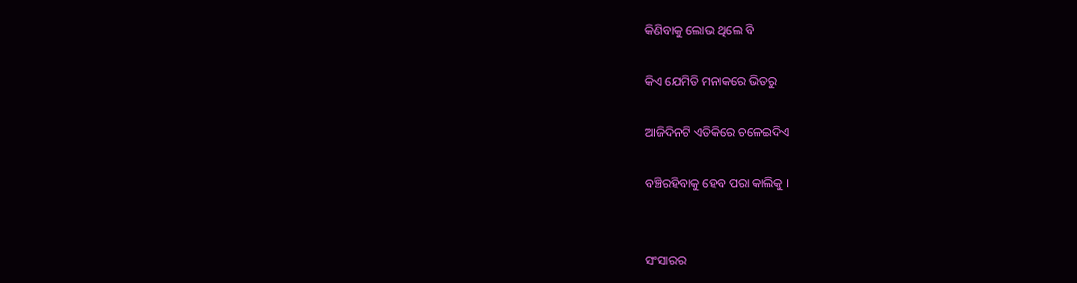କିଣିବାକୁ ଲୋଭ ଥିଲେ ବି

କିଏ ଯେମିତି ମନାକରେ ଭିତରୁ

ଆଜିଦିନଟି ଏତିକିରେ ଚଳେଇଦିଏ

ବଞ୍ଚିରହିବାକୁ ହେବ ପରା କାଲିକୁ ।


ସଂସାରର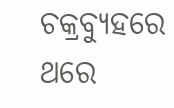ଚକ୍ରବ୍ୟୁହରେ ଥରେ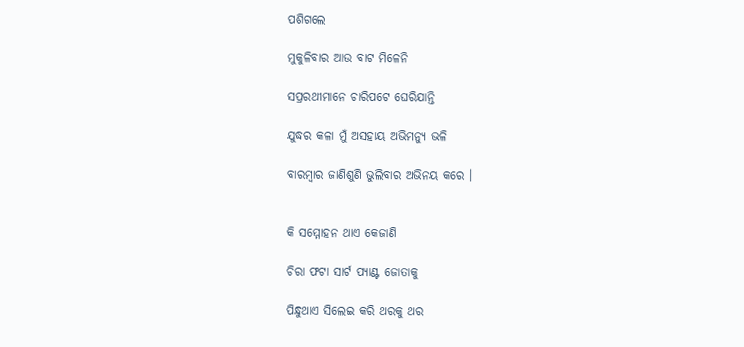ପଶିଗଲେ

ମୁକୁଳିବାର ଆଉ ବାଟ ମିଳେନି

ସପ୍ରରଥୀମାନେ ଚାରିପଟେ ଘେରିଯାନ୍ତି

ଯୁଦ୍ଧର କଳା ମୁଁ ଅସହାୟ ଅଭିମନ୍ୟୁ ଭଳି

ବାରମ୍ଵାର ଜାଣିଶୁଣି ଭୁଲିବାର ଅଭିନୟ କରେ ।


କି ସମ୍ମୋହନ ଥାଏ କେଜାଣି

ଚିରା ଫଟା ସାର୍ଟ ପ୍ୟାଣ୍ଟ ଜୋତାକୁ

ପିନ୍ଧୁଥାଏ ସିଲେଇ କରି ଥରକୁ ଥର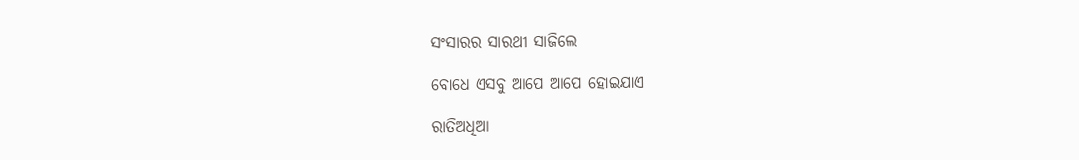ସଂସାରର ସାରଥୀ ସାଜିଲେ

ବୋଧେ ଏସବୁ ଆପେ ଆପେ ହୋଇଯାଏ

ରାତିଅଧିଆ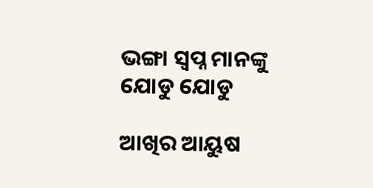ଭଙ୍ଗା ସ୍ଵପ୍ନ ମାନଙ୍କୁ ଯୋଡୁ ଯୋଡୁ

ଆଖିର ଆୟୁଷ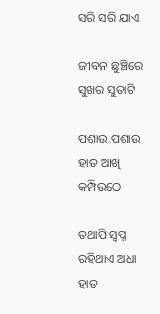ସରି ସରି ଯାଏ

ଜୀବନ ଛୁଞ୍ଚିରେ ସୁଖର ସୁତାଟି

ପଶାଉ ପଶାଉ ହାତ ଆଖି କମ୍ପିଉଠେ

ତଥାପି ସ୍ଵପ୍ନ ରହିଥାଏ ଅଧା ହାତ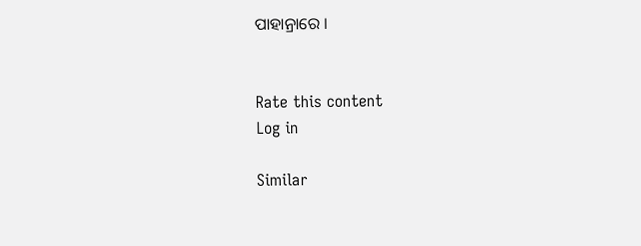ପାହାନ୍ରାରେ ।


Rate this content
Log in

Similar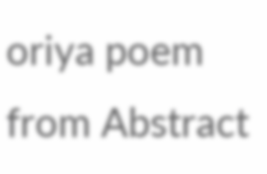oriya poem from Abstract